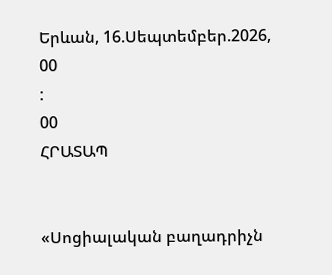Երևան, 16.Սեպտեմբեր.2026,
00
:
00
ՀՐԱՏԱՊ


«Սոցիալական բաղադրիչն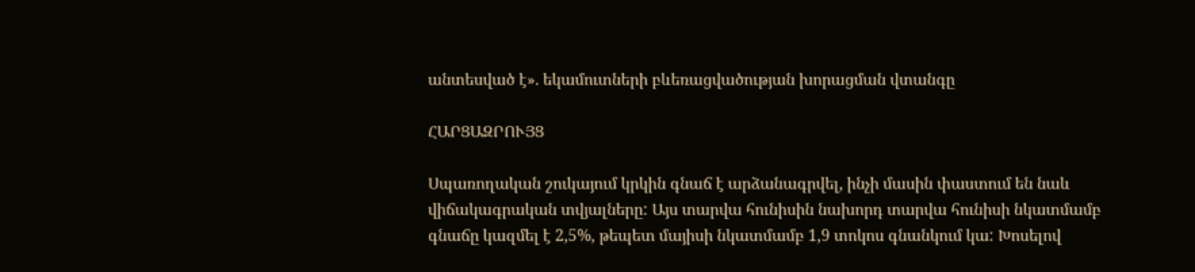անտեսված է». եկամուտների բևեռացվածության խորացման վտանգը

ՀԱՐՑԱԶՐՈՒՅՑ

Սպառողական շուկայում կրկին գնաճ է արձանագրվել, ինչի մասին փաստում են նաև վիճակագրական տվյալները: Այս տարվա հունիսին նախորդ տարվա հունիսի նկատմամբ գնաճը կազմել է 2,5%, թեպետ մայիսի նկատմամբ 1,9 տոկոս գնանկում կա: Խոսելով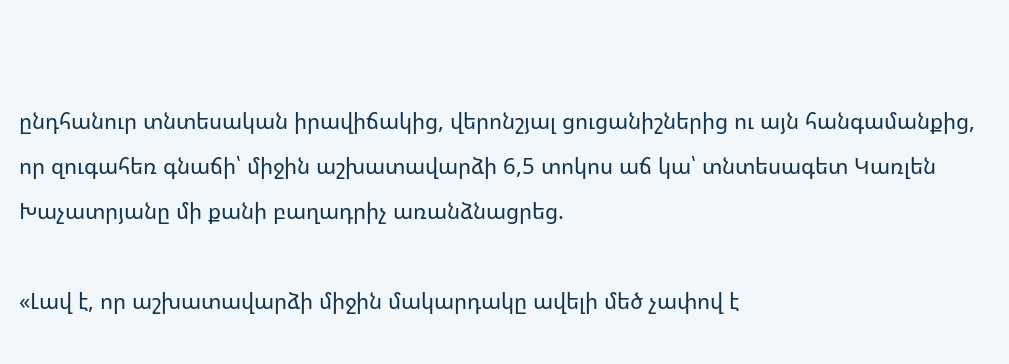ընդհանուր տնտեսական իրավիճակից, վերոնշյալ ցուցանիշներից ու այն հանգամանքից, որ զուգահեռ գնաճի՝ միջին աշխատավարձի 6,5 տոկոս աճ կա՝ տնտեսագետ Կառլեն Խաչատրյանը մի քանի բաղադրիչ առանձնացրեց.

«Լավ է, որ աշխատավարձի միջին մակարդակը ավելի մեծ չափով է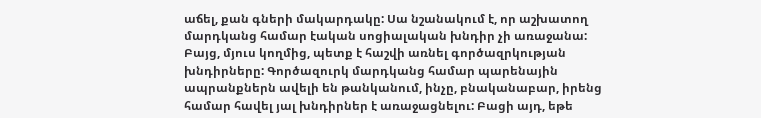աճել, քան գների մակարդակը: Սա նշանակում է, որ աշխատող մարդկանց համար էական սոցիալական խնդիր չի առաջանա: Բայց, մյուս կողմից, պետք է հաշվի առնել գործազրկության խնդիրները: Գործազուրկ մարդկանց համար պարենային ապրանքներն ավելի են թանկանում, ինչը, բնականաբար, իրենց համար հավել յալ խնդիրներ է առաջացնելու: Բացի այդ, եթե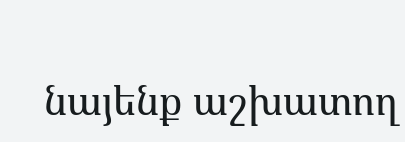նայենք աշխատող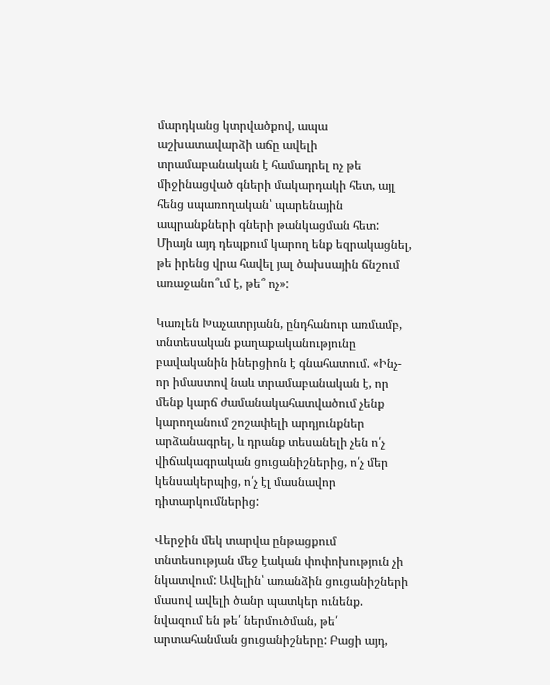մարդկանց կտրվածքով, ապա աշխատավարձի աճը ավելի տրամաբանական է համադրել ոչ թե միջինացված գների մակարդակի հետ, այլ հենց սպառողական՝ պարենային ապրանքների գների թանկացման հետ: Միայն այդ դեպքում կարող ենք եզրակացնել, թե իրենց վրա հավել յալ ծախսային ճնշում առաջանո՞ւմ է, թե՞ ոչ»:

Կառլեն Խաչատրյանն, ընդհանուր առմամբ, տնտեսական քաղաքականությունը բավականին իներցիոն է գնահատում. «Ինչ-որ իմաստով նաև տրամաբանական է, որ մենք կարճ ժամանակահատվածում չենք կարողանում շոշափելի արդյունքներ արձանագրել, և դրանք տեսանելի չեն ո՛չ վիճակագրական ցուցանիշներից, ո՛չ մեր կենսակերպից, ո՛չ էլ մասնավոր դիտարկումներից:

Վերջին մեկ տարվա ընթացքում տնտեսության մեջ էական փոփոխություն չի նկատվում: Ավելին՝ առանձին ցուցանիշների մասով ավելի ծանր պատկեր ունենք. նվազում են թե՛ ներմուծման, թե՛ արտահանման ցուցանիշները: Բացի այդ,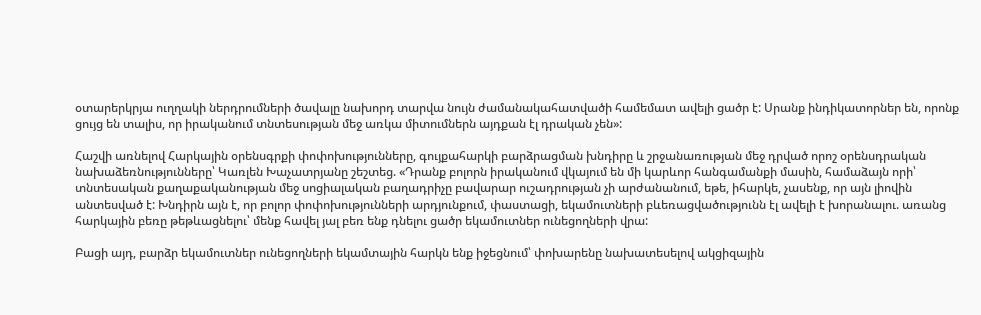օտարերկրյա ուղղակի ներդրումների ծավալը նախորդ տարվա նույն ժամանակահատվածի համեմատ ավելի ցածր է: Սրանք ինդիկատորներ են, որոնք ցույց են տալիս, որ իրականում տնտեսության մեջ առկա միտումներն այդքան էլ դրական չեն»:

Հաշվի առնելով Հարկային օրենսգրքի փոփոխությունները, գույքահարկի բարձրացման խնդիրը և շրջանառության մեջ դրված որոշ օրենսդրական նախաձեռնությունները՝ Կառլեն Խաչատրյանը շեշտեց. «Դրանք բոլորն իրականում վկայում են մի կարևոր հանգամանքի մասին, համաձայն որի՝ տնտեսական քաղաքականության մեջ սոցիալական բաղադրիչը բավարար ուշադրության չի արժանանում, եթե, իհարկե, չասենք, որ այն լիովին անտեսված է: Խնդիրն այն է, որ բոլոր փոփոխությունների արդյունքում, փաստացի, եկամուտների բևեռացվածությունն էլ ավելի է խորանալու. առանց հարկային բեռը թեթևացնելու՝ մենք հավել յալ բեռ ենք դնելու ցածր եկամուտներ ունեցողների վրա:

Բացի այդ, բարձր եկամուտներ ունեցողների եկամտային հարկն ենք իջեցնում՝ փոխարենը նախատեսելով ակցիզային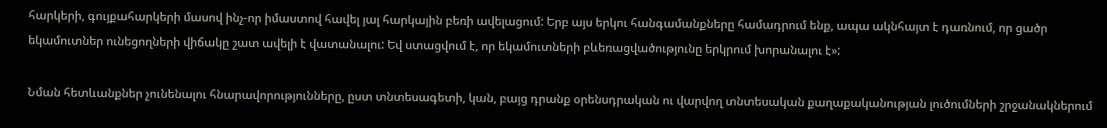հարկերի, գույքահարկերի մասով ինչ-որ իմաստով հավել յալ հարկային բեռի ավելացում: Երբ այս երկու հանգամանքները համադրում ենք, ապա ակնհայտ է դառնում, որ ցածր եկամուտներ ունեցողների վիճակը շատ ավելի է վատանալու: Եվ ստացվում է, որ եկամուտների բևեռացվածությունը երկրում խորանալու է»:

Նման հետևանքներ չունենալու հնարավորությունները, ըստ տնտեսագետի, կան, բայց դրանք օրենսդրական ու վարվող տնտեսական քաղաքականության լուծումների շրջանակներում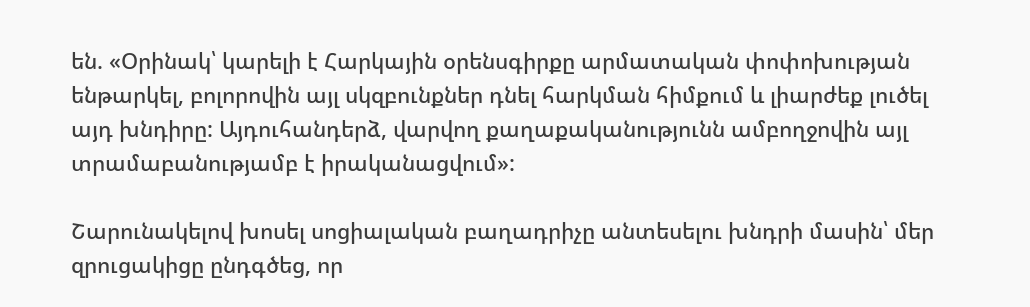են. «Օրինակ՝ կարելի է Հարկային օրենսգիրքը արմատական փոփոխության ենթարկել, բոլորովին այլ սկզբունքներ դնել հարկման հիմքում և լիարժեք լուծել այդ խնդիրը: Այդուհանդերձ, վարվող քաղաքականությունն ամբողջովին այլ տրամաբանությամբ է իրականացվում»:

Շարունակելով խոսել սոցիալական բաղադրիչը անտեսելու խնդրի մասին՝ մեր զրուցակիցը ընդգծեց, որ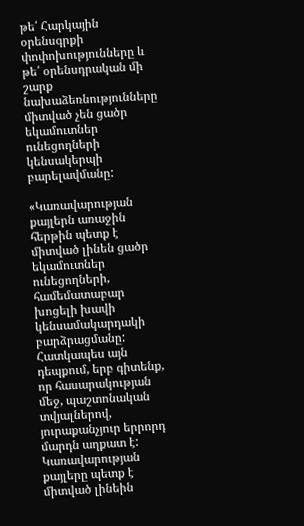թե՛ Հարկային օրենսգրքի փոփոխությունները և թե՛ օրենսդրական մի շարք նախաձեռնությունները միտված չեն ցածր եկամուտներ ունեցողների կենսակերպի բարելավմանը:

«Կառավարության քայլերն առաջին հերթին պետք է միտված լինեն ցածր եկամուտներ ունեցողների, համեմատաբար խոցելի խավի կենսամակարդակի բարձրացմանը: Հատկապես այն դեպքում, երբ գիտենք, որ հասարակության մեջ, պաշտոնական տվյալներով, յուրաքանչյուր երրորդ մարդն աղքատ է: Կառավարության քայլերը պետք է միտված լինեին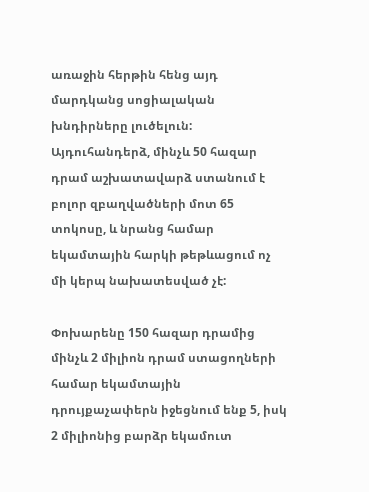առաջին հերթին հենց այդ մարդկանց սոցիալական խնդիրները լուծելուն: Այդուհանդերձ, մինչև 50 հազար դրամ աշխատավարձ ստանում է բոլոր զբաղվածների մոտ 65 տոկոսը, և նրանց համար եկամտային հարկի թեթևացում ոչ մի կերպ նախատեսված չէ:

Փոխարենը 150 հազար դրամից մինչև 2 միլիոն դրամ ստացողների համար եկամտային դրույքաչափերն իջեցնում ենք 5, իսկ 2 միլիոնից բարձր եկամուտ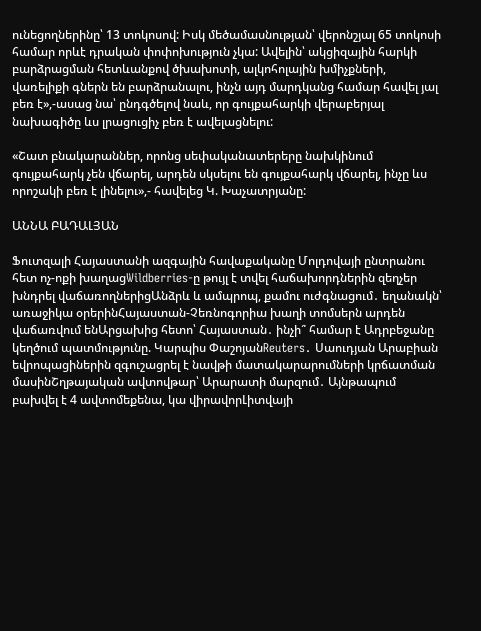ունեցողներինը՝ 13 տոկոսով: Իսկ մեծամասնության՝ վերոնշյալ 65 տոկոսի համար որևէ դրական փոփոխություն չկա: Ավելին՝ ակցիզային հարկի բարձրացման հետևանքով ծխախոտի, ալկոհոլային խմիչքների, վառելիքի գներն են բարձրանալու, ինչն այդ մարդկանց համար հավել յալ բեռ է»,-ասաց նա՝ ընդգծելով նաև, որ գույքահարկի վերաբերյալ նախագիծը ևս լրացուցիչ բեռ է ավելացնելու:

«Շատ բնակարաններ, որոնց սեփականատերերը նախկինում գույքահարկ չեն վճարել, արդեն սկսելու են գույքահարկ վճարել, ինչը ևս որոշակի բեռ է լինելու»,- հավելեց Կ. Խաչատրյանը:

ԱՆՆԱ ԲԱԴԱԼՅԱՆ

Ֆուտզալի Հայաստանի ազգային հավաքականը Մոլդովայի ընտրանու հետ ոչ-ոքի խաղացWildberries-ը թույլ է տվել հաճախորդներին զեղչեր խնդրել վաճառողներիցԱնձրև և ամպրոպ, քամու ուժգնացում․ եղանակն՝ առաջիկա օրերինՀայաստան-Չեռնոգորիա խաղի տոմսերն արդեն վաճառվում ենԱրցախից հետո՝ Հայաստան․ ինչի՞ համար է Ադրբեջանը կեղծում պատմությունը. Կարպիս ՓաշոյանReuters․ Սաուդյան Արաբիան եվրոպացիներին զգուշացրել է նավթի մատակարարումների կրճատման մասինՇղթայական ավտովթար՝ Արարատի մարզում․ Այնթապում բախվել է 4 ավտոմեքենա, կա վիրավորԼիտվայի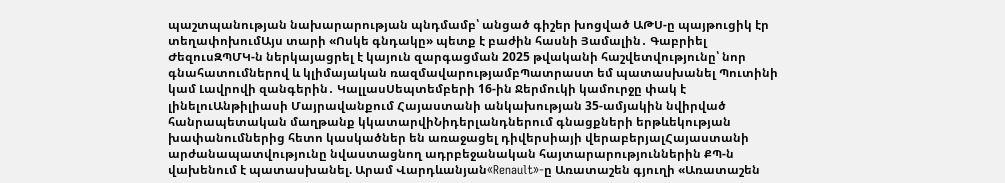պաշտպանության նախարարության պնդմամբ՝ անցած գիշեր խոցված ԱԹՍ-ը պայթուցիկ էր տեղափոխումԱյս տարի «Ոսկե գնդակը» պետք է բաժին հասնի Յամալին․ Գաբրիել ԺեզուսԶՊՄԿ-ն ներկայացրել է կայուն զարգացման 2025 թվականի հաշվետվությունը՝ նոր գնահատումներով և կլիմայական ռազմավարությամբՊատրաստ եմ պատասխանել Պուտինի կամ Լավրովի զանգերին․ ԿալլասՍեպտեմբերի 16-ին Ջերմուկի կամուրջը փակ է լինելուԱնթիլիասի Մայրավանքում Հայաստանի անկախության 35-ամյակին նվիրված հանրապետական մաղթանք կկատարվիՆիդերլանդներում գնացքների երթևեկության խափանումներից հետո կասկածներ են առաջացել դիվերսիայի վերաբերյալՀայաստանի արժանապատվությունը նվաստացնող ադրբեջանական հայտարարություններին ՔՊ-ն վախենում է պատասխանել. Արամ Վարդևանյան«Renault»-ը Առատաշեն գյուղի «Առատաշեն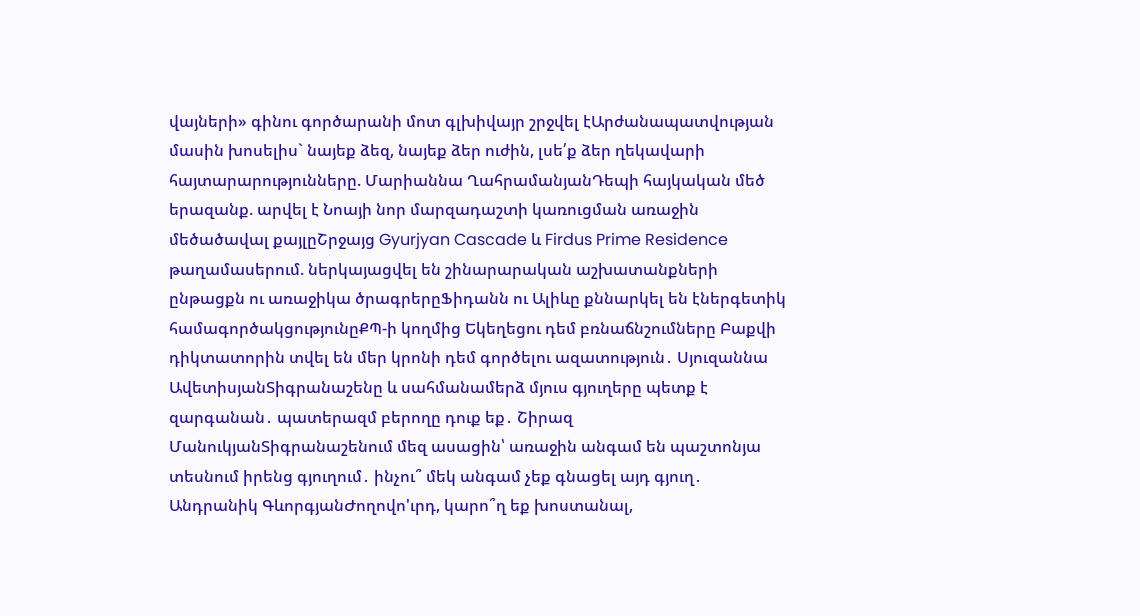վայների» գինու գործարանի մոտ գլխիվայր շրջվել էԱրժանապատվության մասին խոսելիս` նայեք ձեզ, նայեք ձեր ուժին, լսե՛ք ձեր ղեկավարի հայտարարությունները. Մարիաննա ՂահրամանյանԴեպի հայկական մեծ երազանք. արվել է Նոայի նոր մարզադաշտի կառուցման առաջին մեծածավալ քայլըՇրջայց Gyurjyan Cascade և Firdus Prime Residence թաղամասերում. ներկայացվել են շինարարական աշխատանքների ընթացքն ու առաջիկա ծրագրերըՖիդանն ու Ալիևը քննարկել են էներգետիկ համագործակցությունըՔՊ-ի կողմից Եկեղեցու դեմ բռնաճնշումները Բաքվի դիկտատորին տվել են մեր կրոնի դեմ գործելու ազատություն․ Սյուզաննա ԱվետիսյանՏիգրանաշենը և սահմանամերձ մյուս գյուղերը պետք է զարգանան․ պատերազմ բերողը դուք եք․ Շիրազ ՄանուկյանՏիգրանաշենում մեզ ասացին՝ առաջին անգամ են պաշտոնյա տեսնում իրենց գյուղում․ ինչու՞ մեկ անգամ չեք գնացել այդ գյուղ․ Անդրանիկ ԳևորգյանԺողովո'ւրդ, կարո՞ղ եք խոստանալ,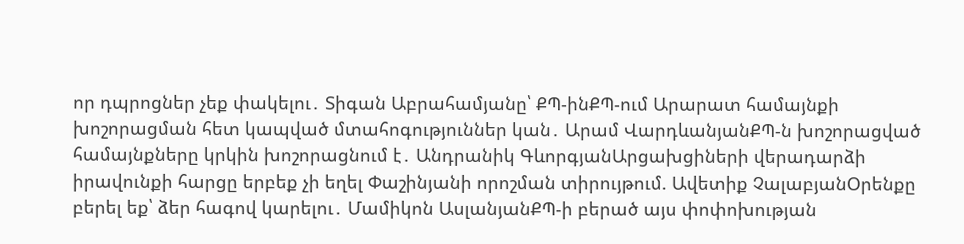որ դպրոցներ չեք փակելու․ Տիգան Աբրահամյանը՝ ՔՊ-ինՔՊ-ում Արարատ համայնքի խոշորացման հետ կապված մտահոգություններ կան․ Արամ ՎարդևանյանՔՊ-ն խոշորացված համայնքները կրկին խոշորացնում է․ Անդրանիկ ԳևորգյանԱրցախցիների վերադարձի իրավունքի հարցը երբեք չի եղել Փաշինյանի որոշման տիրույթում. Ավետիք ՉալաբյանՕրենքը բերել եք՝ ձեր հագով կարելու․ Մամիկոն ԱսլանյանՔՊ-ի բերած այս փոփոխության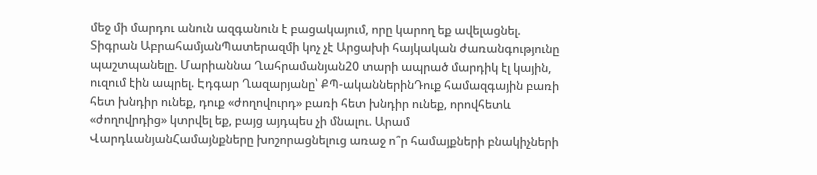մեջ մի մարդու անուն ազգանուն է բացակայում, որը կարող եք ավելացնել. Տիգրան ԱբրահամյանՊատերազմի կոչ չէ Արցախի հայկական ժառանգությունը պաշտպանելը. Մարիաննա Ղահրամանյան20 տարի ապրած մարդիկ էլ կային, ուզում էին ապրել. Էդգար Ղազարյանը՝ ՔՊ-ականներինԴուք համազգային բառի հետ խնդիր ունեք, դուք «ժողովուրդ» բառի հետ խնդիր ունեք, որովհետև «ժողովրդից» կտրվել եք, բայց այդպես չի մնալու. Արամ ՎարդևանյանՀամայնքները խոշորացնելուց առաջ ո՞ր համայքների բնակիչների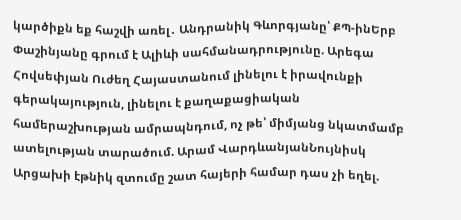կարծիքն եք հաշվի առել․ Անդրանիկ Գևորգյանը՝ ՔՊ-ինԵրբ Փաշինյանը գրում է Ալիևի սահմանադրությունը. Արեգա Հովսեփյան Ուժեղ Հայաստանում լինելու է իրավունքի գերակայություն, լինելու է քաղաքացիական համերաշխության ամրապնդում, ոչ թե՝ միմյանց նկատմամբ ատելության տարածում. Արամ ՎարդևանյանՆույնիսկ Արցախի էթնիկ զտումը շատ հայերի համար դաս չի եղել.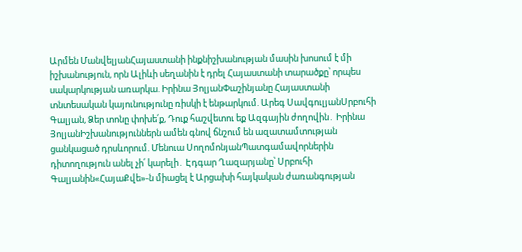Արմեն ՄանվելյանՀայաստանի ինքնիշխանության մասին խոսում է մի իշխանություն, որն Ալիևի սեղանին է դրել Հայաստանի տարածքը՝ որպես սակարկության առարկա. Իրինա ՅոլյանՓաշինյանը Հայաստանի տնտեսական կայունությունը ռիսկի է ենթարկում. Արեգ ՍավգուլյանՍրբուհի Գալյան, Ձեր տոնը փոխե՛ք, Դուք հաշվետու եք Ազգային ժողովին․ Իրինա ՅոլյանԻշխանություններն ամեն գնով ճնշում են ազատամտության ցանկացած դրսևորում. Մենուա ՍողոմոնյանՊատգամավորներին դիտողություն անել չի՛ կարելի․ Էդգար Ղազարյանը՝ Սրբուհի Գալյանին«ՀայաՔվե»-ն միացել է Արցախի հայկական ժառանգության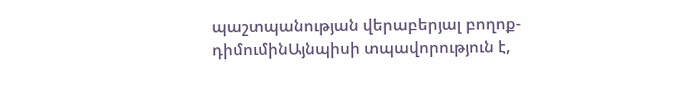պաշտպանության վերաբերյալ բողոք-դիմումինԱյնպիսի տպավորություն է,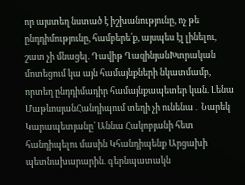որ այստեղ նստած է իշխանությունը, ոչ թե ընդդիմությունը, համբերե՛ք, այսպես էլ լինելու, շատ չի մնացել. Դավիթ ՂազինյանԽտրական մոտեցում կա այն համայնքների նկատմամբ, որտեղ ընդդիմադիր համայնքապետեր կան. Լենա ՄաթևոսյանՀանդիպում տեղի չի ունենա․ Նարեկ Կարապետյանը՝ Աննա Հակոբյանի հետ հանդիպելու մասին Կհանդիպենք Արցախի պետնախարարին. գերնպատակն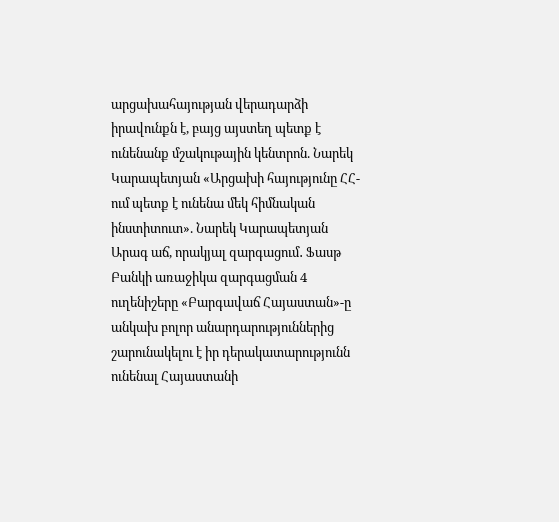արցախահայության վերադարձի իրավունքն է, բայց այստեղ պետք է ունենանք մշակութային կենտրոն. Նարեկ Կարապետյան «Արցախի հայությունը ՀՀ-ում պետք է ունենա մեկ հիմնական ինստիտուտ». Նարեկ Կարապետյան Արագ աճ, որակյալ զարգացում․ Ֆասթ Բանկի առաջիկա զարգացման 4 ուղենիշերը «Բարգավաճ Հայաստան»-ը անկախ բոլոր անարդարություններից շարունակելու է իր դերակատարությունն ունենալ Հայաստանի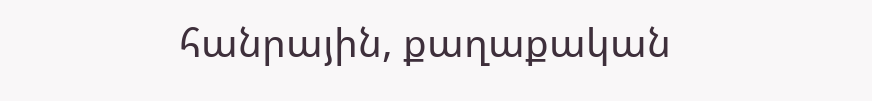հանրային, քաղաքական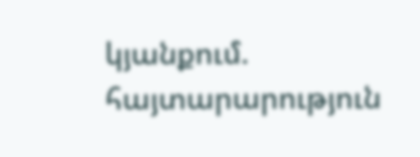կյանքում. հայտարարություն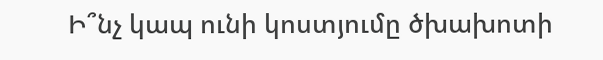Ի՞նչ կապ ունի կոստյումը ծխախոտի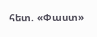հետ. «Փաստ»